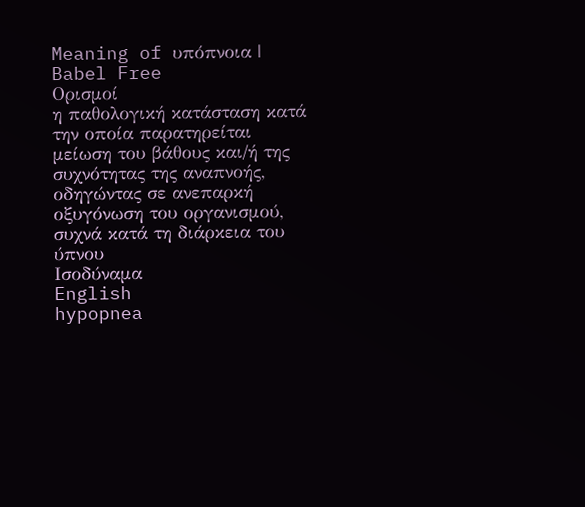Meaning of υπόπνοια | Babel Free
Ορισμοί
η παθολογική κατάσταση κατά την οποία παρατηρείται μείωση του βάθους και/ή της συχνότητας της αναπνοής, οδηγώντας σε ανεπαρκή οξυγόνωση του οργανισμού, συχνά κατά τη διάρκεια του ύπνου
Ισοδύναμα
English
hypopnea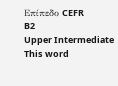Επίπεδο CEFR
B2
Upper Intermediate
This word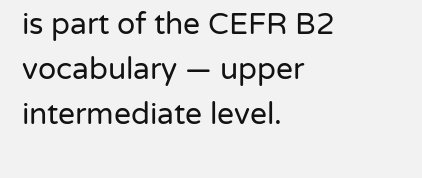is part of the CEFR B2 vocabulary — upper intermediate level.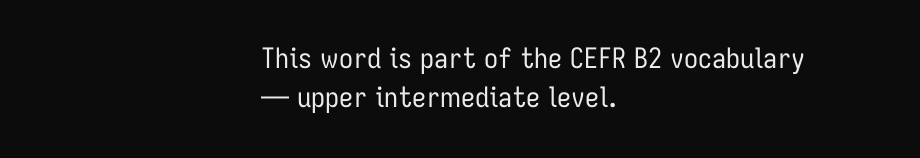This word is part of the CEFR B2 vocabulary — upper intermediate level.